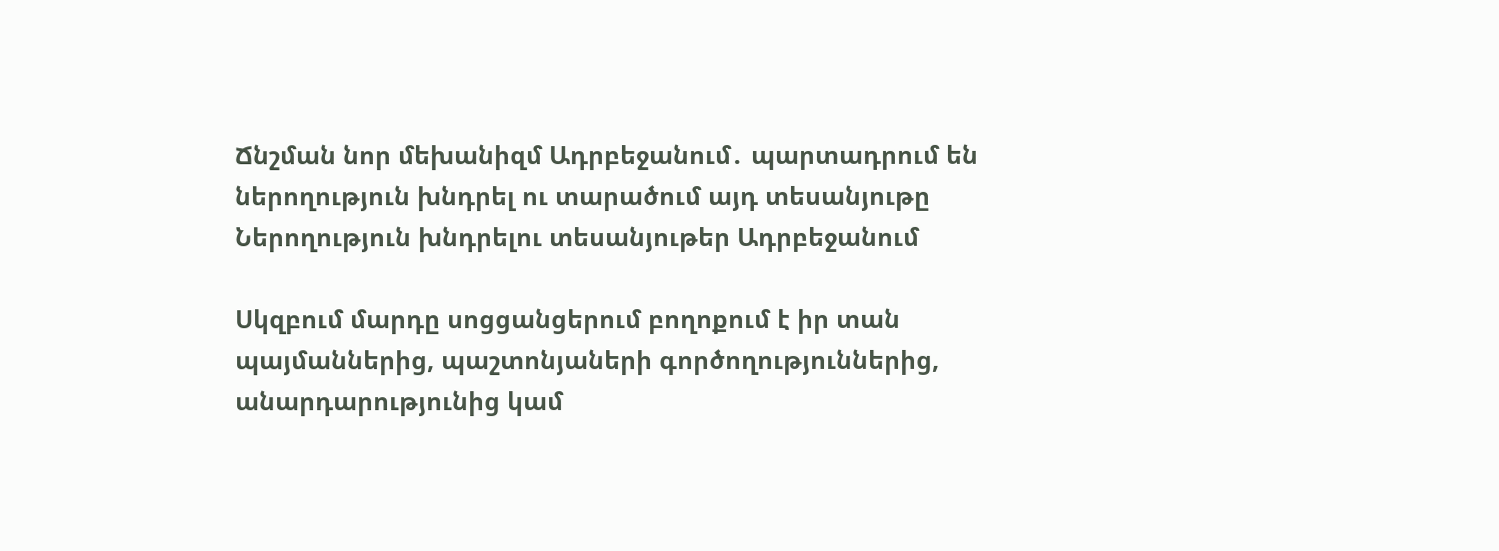Ճնշման նոր մեխանիզմ Ադրբեջանում․ պարտադրում են ներողություն խնդրել ու տարածում այդ տեսանյութը
Ներողություն խնդրելու տեսանյութեր Ադրբեջանում

Սկզբում մարդը սոցցանցերում բողոքում է իր տան պայմաններից, պաշտոնյաների գործողություններից, անարդարությունից կամ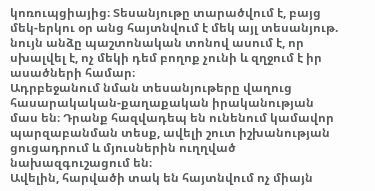կոռուպցիայից։ Տեսանյութը տարածվում է, բայց մեկ-երկու օր անց հայտնվում է մեկ այլ տեսանյութ. նույն անձը պաշտոնական տոնով ասում է, որ սխալվել է, ոչ մեկի դեմ բողոք չունի և զղջում է իր ասածների համար։
Ադրբեջանում նման տեսանյութերը վաղուց հասարակական-քաղաքական իրականության մաս են։ Դրանք հազվադեպ են ունենում կամավոր պարզաբանման տեսք, ավելի շուտ իշխանության ցուցադրում և մյուսներին ուղղված նախազգուշացում են։
Ավելին, հարվածի տակ են հայտնվում ոչ միայն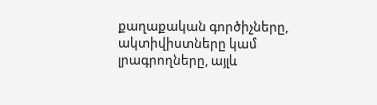քաղաքական գործիչները, ակտիվիստները կամ լրագրողները, այլև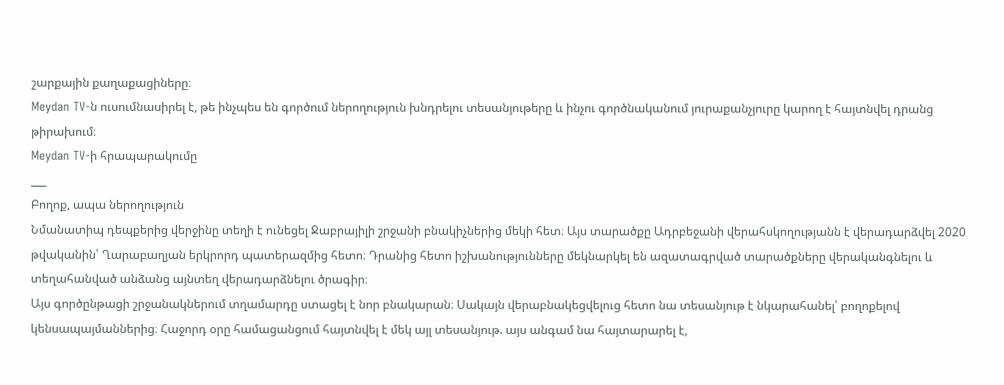շարքային քաղաքացիները։
Meydan TV-ն ուսումնասիրել է, թե ինչպես են գործում ներողություն խնդրելու տեսանյութերը և ինչու գործնականում յուրաքանչյուրը կարող է հայտնվել դրանց թիրախում։
Meydan TV-ի հրապարակումը
___
Բողոք, ապա ներողություն
Նմանատիպ դեպքերից վերջինը տեղի է ունեցել Ջաբրայիլի շրջանի բնակիչներից մեկի հետ։ Այս տարածքը Ադրբեջանի վերահսկողությանն է վերադարձվել 2020 թվականին՝ Ղարաբաղյան երկրորդ պատերազմից հետո։ Դրանից հետո իշխանությունները մեկնարկել են ազատագրված տարածքները վերականգնելու և տեղահանված անձանց այնտեղ վերադարձնելու ծրագիր։
Այս գործընթացի շրջանակներում տղամարդը ստացել է նոր բնակարան։ Սակայն վերաբնակեցվելուց հետո նա տեսանյութ է նկարահանել՝ բողոքելով կենսապայմաններից։ Հաջորդ օրը համացանցում հայտնվել է մեկ այլ տեսանյութ. այս անգամ նա հայտարարել է,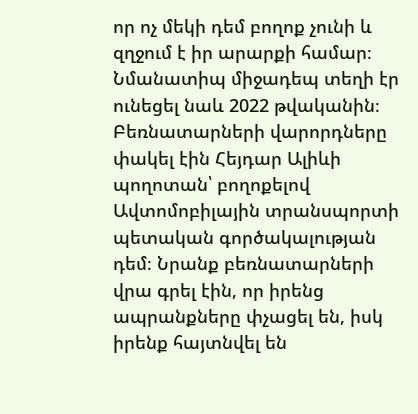որ ոչ մեկի դեմ բողոք չունի և զղջում է իր արարքի համար։
Նմանատիպ միջադեպ տեղի էր ունեցել նաև 2022 թվականին։ Բեռնատարների վարորդները փակել էին Հեյդար Ալիևի պողոտան՝ բողոքելով Ավտոմոբիլային տրանսպորտի պետական գործակալության դեմ։ Նրանք բեռնատարների վրա գրել էին, որ իրենց ապրանքները փչացել են, իսկ իրենք հայտնվել են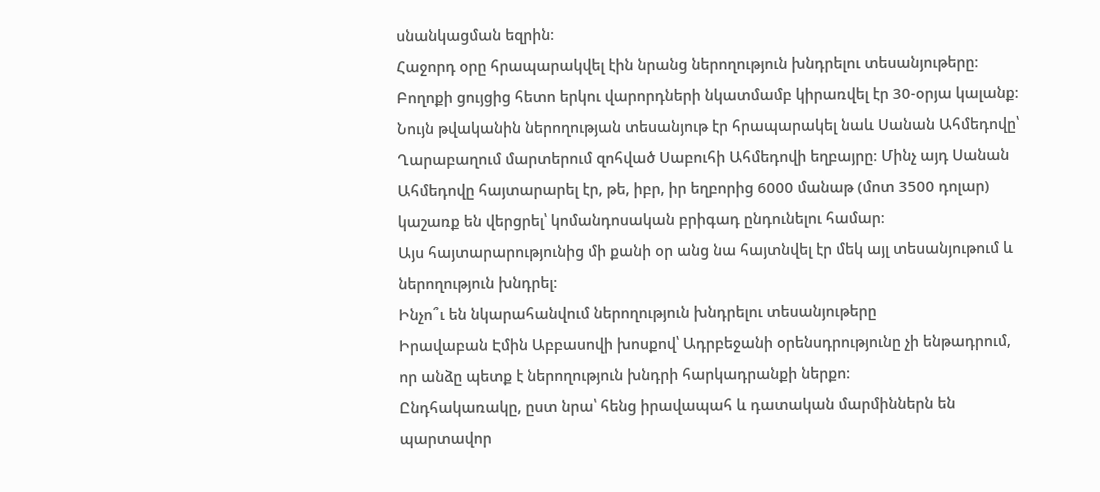սնանկացման եզրին։
Հաջորդ օրը հրապարակվել էին նրանց ներողություն խնդրելու տեսանյութերը։ Բողոքի ցույցից հետո երկու վարորդների նկատմամբ կիրառվել էր 30-օրյա կալանք։
Նույն թվականին ներողության տեսանյութ էր հրապարակել նաև Սանան Ահմեդովը՝ Ղարաբաղում մարտերում զոհված Սաբուհի Ահմեդովի եղբայրը։ Մինչ այդ Սանան Ահմեդովը հայտարարել էր, թե, իբր, իր եղբորից 6000 մանաթ (մոտ 3500 դոլար) կաշառք են վերցրել՝ կոմանդոսական բրիգադ ընդունելու համար։
Այս հայտարարությունից մի քանի օր անց նա հայտնվել էր մեկ այլ տեսանյութում և ներողություն խնդրել։
Ինչո՞ւ են նկարահանվում ներողություն խնդրելու տեսանյութերը
Իրավաբան Էմին Աբբասովի խոսքով՝ Ադրբեջանի օրենսդրությունը չի ենթադրում, որ անձը պետք է ներողություն խնդրի հարկադրանքի ներքո։
Ընդհակառակը, ըստ նրա՝ հենց իրավապահ և դատական մարմիններն են պարտավոր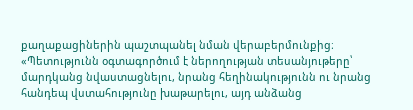քաղաքացիներին պաշտպանել նման վերաբերմունքից։
«Պետությունն օգտագործում է ներողության տեսանյութերը՝ մարդկանց նվաստացնելու, նրանց հեղինակությունն ու նրանց հանդեպ վստահությունը խաթարելու, այդ անձանց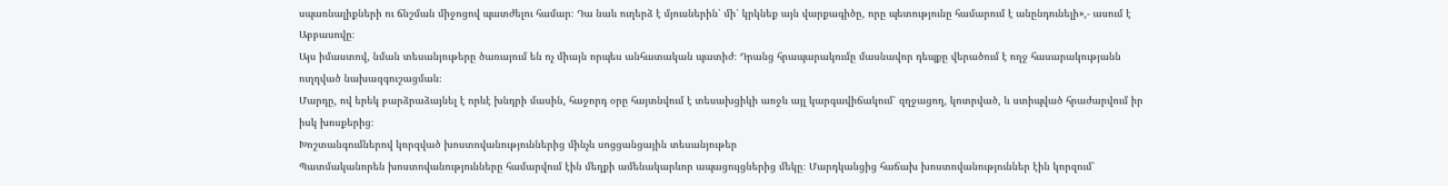սպառնալիքների ու ճնշման միջոցով պատժելու համար։ Դա նաև ուղերձ է մյուսներին՝ մի՛ կրկնեք այն վարքագիծը, որը պետությունը համարում է անընդունելի»,- ասում է Աբբասովը։
Այս իմաստով, նման տեսանյութերը ծառայում են ոչ միայն որպես անհատական պատիժ։ Դրանց հրապարակումը մասնավոր դեպքը վերածում է ողջ հասարակությանն ուղղված նախազգուշացման։
Մարդը, ով երեկ բարձրաձայնել է որևէ խնդրի մասին, հաջորդ օրը հայտնվում է տեսախցիկի առջև այլ կարգավիճակում՝ զղջացող, կոտրված, և ստիպված հրաժարվում իր իսկ խոսքերից։
Խոշտանգումներով կորզված խոստովանություններից մինչև սոցցանցային տեսանյութեր
Պատմականորեն խոստովանությունները համարվում էին մեղքի ամենակարևոր ապացույցներից մեկը։ Մարդկանցից հաճախ խոստովանություններ էին կորզում՝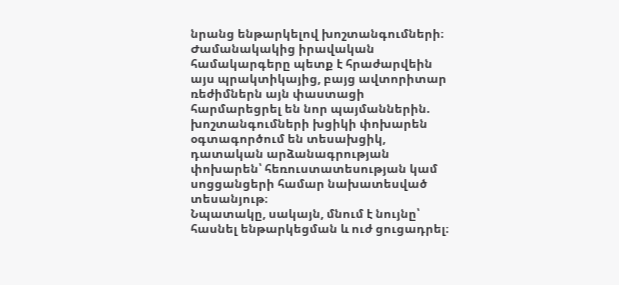նրանց ենթարկելով խոշտանգումների։
Ժամանակակից իրավական համակարգերը պետք է հրաժարվեին այս պրակտիկայից, բայց ավտորիտար ռեժիմներն այն փաստացի հարմարեցրել են նոր պայմաններին. խոշտանգումների խցիկի փոխարեն օգտագործում են տեսախցիկ, դատական արձանագրության փոխարեն՝ հեռուստատեսության կամ սոցցանցերի համար նախատեսված տեսանյութ։
Նպատակը, սակայն, մնում է նույնը՝ հասնել ենթարկեցման և ուժ ցուցադրել։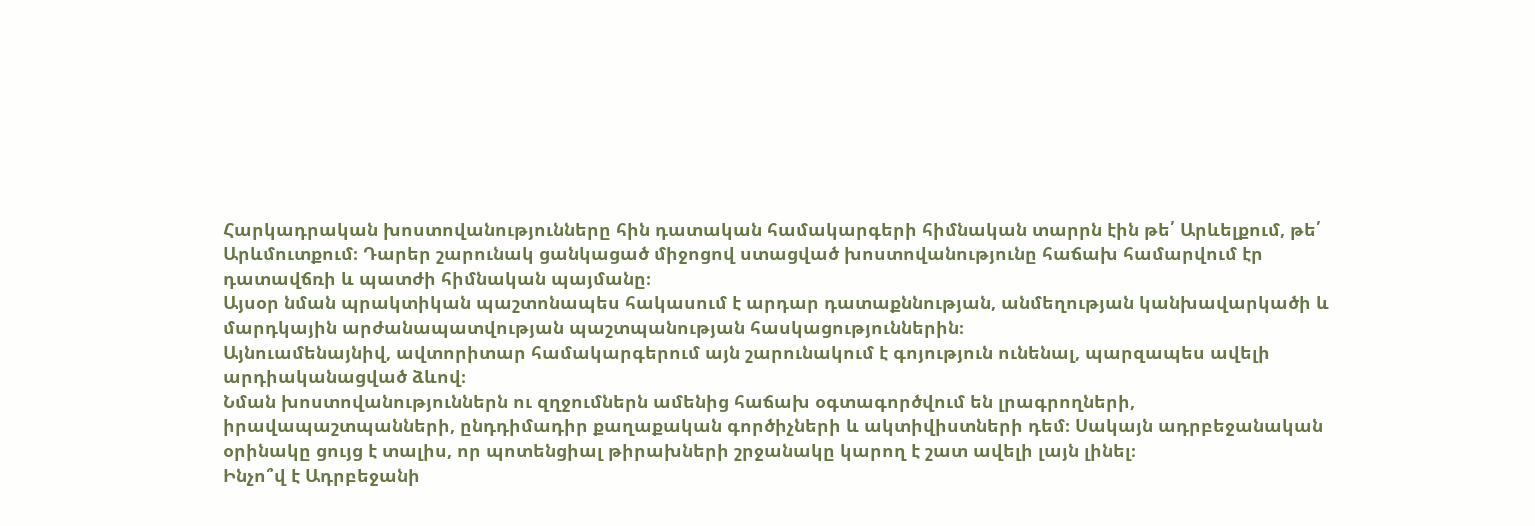Հարկադրական խոստովանությունները հին դատական համակարգերի հիմնական տարրն էին թե՛ Արևելքում, թե՛ Արևմուտքում։ Դարեր շարունակ ցանկացած միջոցով ստացված խոստովանությունը հաճախ համարվում էր դատավճռի և պատժի հիմնական պայմանը։
Այսօր նման պրակտիկան պաշտոնապես հակասում է արդար դատաքննության, անմեղության կանխավարկածի և մարդկային արժանապատվության պաշտպանության հասկացություններին։
Այնուամենայնիվ, ավտորիտար համակարգերում այն շարունակում է գոյություն ունենալ, պարզապես ավելի արդիականացված ձևով։
Նման խոստովանություններն ու զղջումներն ամենից հաճախ օգտագործվում են լրագրողների, իրավապաշտպանների, ընդդիմադիր քաղաքական գործիչների և ակտիվիստների դեմ։ Սակայն ադրբեջանական օրինակը ցույց է տալիս, որ պոտենցիալ թիրախների շրջանակը կարող է շատ ավելի լայն լինել։
Ինչո՞վ է Ադրբեջանի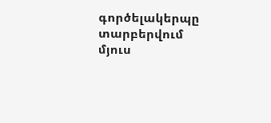գործելակերպը տարբերվում մյուս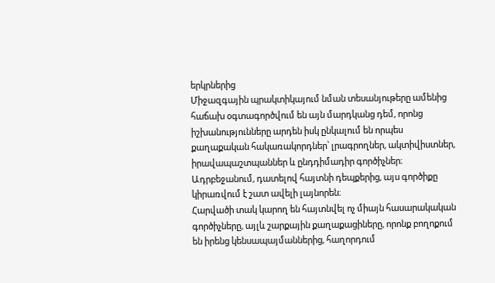երկրներից
Միջազգային պրակտիկայում նման տեսանյութերը ամենից հաճախ օգտագործվում են այն մարդկանց դեմ, որոնց իշխանությունները արդեն իսկ ընկալում են որպես քաղաքական հակառակորդներ՝ լրագրողներ, ակտիվիստներ, իրավապաշտպաններ և ընդդիմադիր գործիչներ։
Ադրբեջանում, դատելով հայտնի դեպքերից, այս գործիքը կիրառվում է շատ ավելի լայնորեն։
Հարվածի տակ կարող են հայտնվել ոչ միայն հասարակական գործիչները, այլև շարքային քաղաքացիները, որոնք բողոքում են իրենց կենսապայմաններից, հաղորդում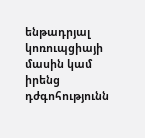ենթադրյալ կոռուպցիայի մասին կամ իրենց դժգոհությունն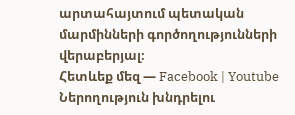արտահայտում պետական մարմինների գործողությունների վերաբերյալ։
Հետևեք մեզ — Facebook | Youtube
Ներողություն խնդրելու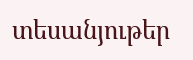տեսանյութեր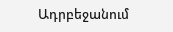Ադրբեջանում